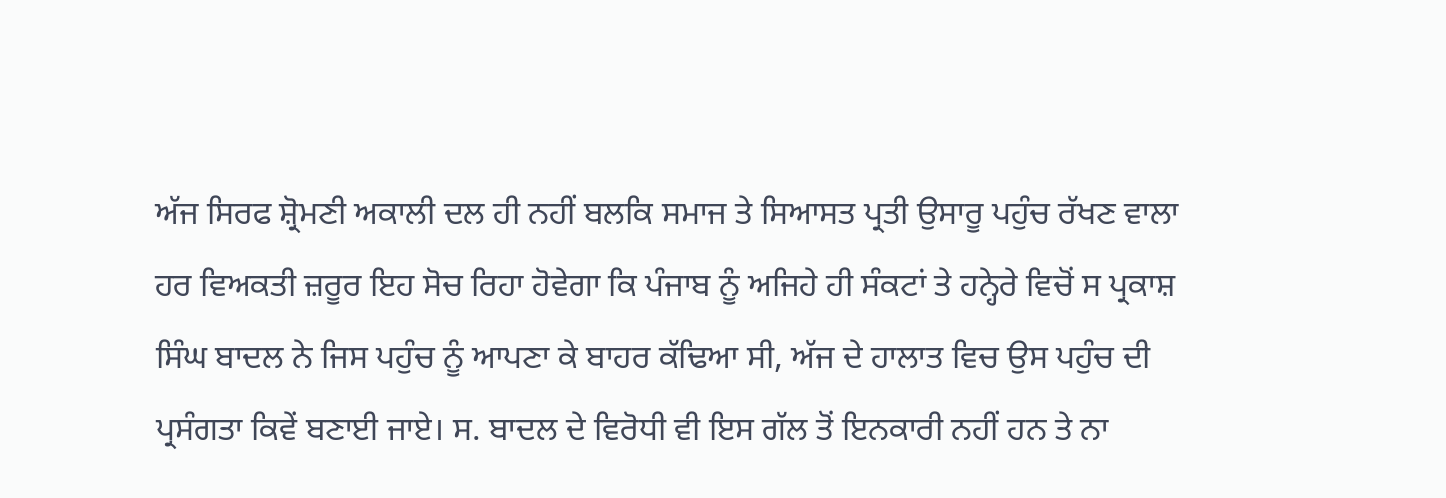ਅੱਜ ਸਿਰਫ ਸ਼੍ਰੋਮਣੀ ਅਕਾਲੀ ਦਲ ਹੀ ਨਹੀਂ ਬਲਕਿ ਸਮਾਜ ਤੇ ਸਿਆਸਤ ਪ੍ਰਤੀ ਉਸਾਰੂ ਪਹੁੰਚ ਰੱਖਣ ਵਾਲਾ ਹਰ ਵਿਅਕਤੀ ਜ਼ਰੂਰ ਇਹ ਸੋਚ ਰਿਹਾ ਹੋਵੇਗਾ ਕਿ ਪੰਜਾਬ ਨੂੰ ਅਜਿਹੇ ਹੀ ਸੰਕਟਾਂ ਤੇ ਹਨ੍ਹੇਰੇ ਵਿਚੋਂ ਸ ਪ੍ਰਕਾਸ਼ ਸਿੰਘ ਬਾਦਲ ਨੇ ਜਿਸ ਪਹੁੰਚ ਨੂੰ ਆਪਣਾ ਕੇ ਬਾਹਰ ਕੱਢਿਆ ਸੀ, ਅੱਜ ਦੇ ਹਾਲਾਤ ਵਿਚ ਉਸ ਪਹੁੰਚ ਦੀ ਪ੍ਰਸੰਗਤਾ ਕਿਵੇਂ ਬਣਾਈ ਜਾਏ। ਸ. ਬਾਦਲ ਦੇ ਵਿਰੋਧੀ ਵੀ ਇਸ ਗੱਲ ਤੋਂ ਇਨਕਾਰੀ ਨਹੀਂ ਹਨ ਤੇ ਨਾ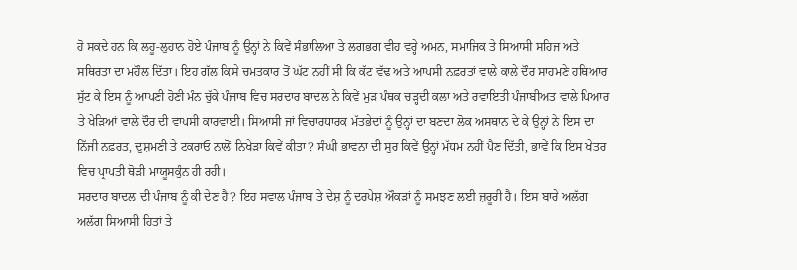ਹੋ ਸਕਦੇ ਹਨ ਕਿ ਲਹੂ-ਲੁਹਾਨ ਹੋਏ ਪੰਜਾਬ ਨੂੰ ਉਨ੍ਹਾਂ ਨੇ ਕਿਵੇਂ ਸੰਭਾਲਿਆ ਤੇ ਲਗਭਗ ਵੀਹ ਵਰ੍ਹੇ ਅਮਨ, ਸਮਾਜਿਕ ਤੇ ਸਿਆਸੀ ਸਹਿਜ ਅਤੇ ਸਥਿਰਤਾ ਦਾ ਮਹੌਲ ਦਿੱਤਾ। ਇਹ ਗੱਲ ਕਿਸੇ ਚਮਤਕਾਰ ਤੋਂ ਘੱਟ ਨਹੀਂ ਸੀ ਕਿ ਕੱਟ ਵੱਢ ਅਤੇ ਆਪਸੀ ਨਫ਼ਰਤਾਂ ਵਾਲੇ ਕਾਲੇ ਦੌਰ ਸਾਹਮਣੇ ਹਥਿਆਰ ਸੁੱਟ ਕੇ ਇਸ ਨੂੰ ਆਪਣੀ ਹੋਣੀ ਮੰਨ ਚੁੱਕੇ ਪੰਜਾਬ ਵਿਚ ਸਰਦਾਰ ਬਾਦਲ ਨੇ ਕਿਵੇਂ ਮੁੜ ਪੰਥਕ ਚੜ੍ਹਦੀ ਕਲਾ ਅਤੇ ਰਵਾਇਤੀ ਪੰਜਾਬੀਅਤ ਵਾਲੇ ਪਿਆਰ ਤੇ ਖੇੜਿਆਂ ਵਾਲੇ ਦੌਰ ਦੀ ਵਾਪਸੀ ਕਾਰਵਾਈ। ਸਿਆਸੀ ਜਾਂ ਵਿਚਾਰਧਾਰਕ ਮੱਤਭੇਦਾਂ ਨੂੰ ਉਨ੍ਹਾਂ ਦਾ ਬਣਦਾ ਲੋਕ ਅਸਥਾਨ ਦੇ ਕੇ ਉਨ੍ਹਾਂ ਨੇ ਇਸ ਦਾ ਨਿੱਜੀ ਨਫ਼ਰਤ, ਦੁਸ਼ਮਣੀ ਤੇ ਟਕਰਾਓ ਨਾਲੋਂ ਨਿਖੇੜਾ ਕਿਵੇਂ ਕੀਤਾ? ਸੰਘੀ ਭਾਵਨਾ ਦੀ ਸੁਰ ਕਿਵੇਂ ਉਨ੍ਹਾਂ ਮੱਧਮ ਨਹੀਂ ਪੈਣ ਦਿੱਤੀ, ਭਾਵੇਂ ਕਿ ਇਸ ਖੇਤਰ ਵਿਚ ਪ੍ਰਾਪਤੀ ਥੋੜੀ ਮਾਯੂਸਕੁੰਨ ਹੀ ਰਹੀ।
ਸਰਦਾਰ ਬਾਦਲ ਦੀ ਪੰਜਾਬ ਨੂੰ ਕੀ ਦੇਣ ਹੈ? ਇਹ ਸਵਾਲ ਪੰਜਾਬ ਤੇ ਦੇਸ਼ ਨੂੰ ਦਰਪੇਸ਼ ਔਕੜਾਂ ਨੂੰ ਸਮਝਣ ਲਈ ਜ਼ਰੂਰੀ ਹੈ। ਇਸ ਬਾਰੇ ਅਲੱਗ ਅਲੱਗ ਸਿਆਸੀ ਹਿਤਾਂ ਤੇ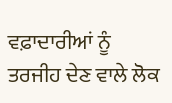ਵਫ਼ਾਦਾਰੀਆਂ ਨੂੰ ਤਰਜੀਹ ਦੇਣ ਵਾਲੇ ਲੋਕ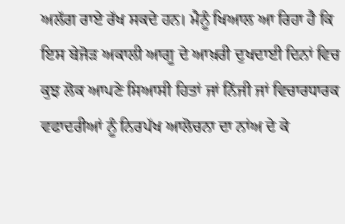ਅਲੱਗ ਰਾਏ ਰੱਖ ਸਕਦੇ ਹਨ। ਮੈਨੂੰ ਖਿਆਲ ਆ ਰਿਹਾ ਹੈ ਕਿ ਇਸ ਬੇਜੋੜ ਅਕਾਲੀ ਆਗੂ ਦੇ ਆਖ਼ਰੀ ਦੁਖਦਾਈ ਦਿਨਾਂ ਵਿਚ ਕੁਝ ਲੋਕ ਆਪਣੇ ਸਿਆਸੀ ਹਿਤਾਂ ਜਾਂ ਨਿੱਜੀ ਜਾਂ ਵਿਚਾਰਧਾਰਕ ਵਫਾਦਰੀਆਂ ਨੂੰ ਨਿਰਪੱਖ ਆਲੋਚਨਾ ਦਾ ਨਾਂਅ ਦੇ ਕੇ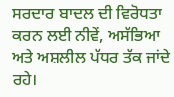ਸਰਦਾਰ ਬਾਦਲ ਦੀ ਵਿਰੋਧਤਾ ਕਰਨ ਲਈ ਨੀਵੇਂ, ਅਸੱਭਿਆ ਅਤੇ ਅਸ਼ਲੀਲ ਪੱਧਰ ਤੱਕ ਜਾਂਦੇ ਰਹੇ।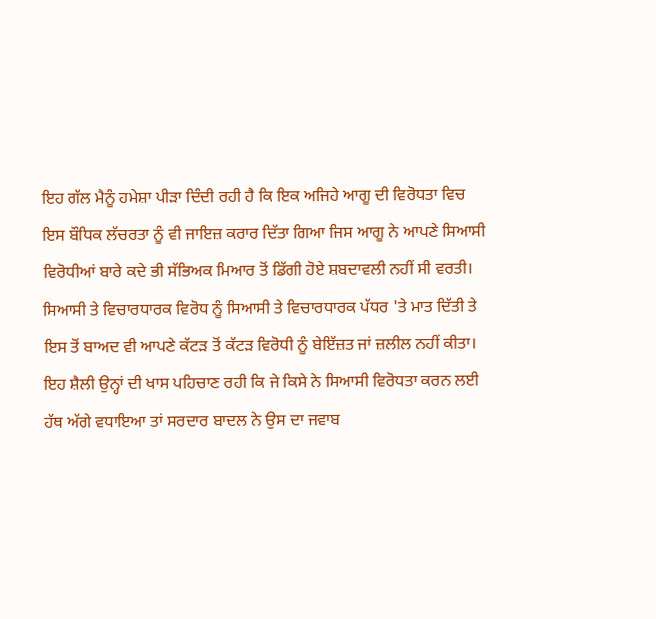ਇਹ ਗੱਲ ਮੈਨੂੰ ਹਮੇਸ਼ਾ ਪੀੜਾ ਦਿੰਦੀ ਰਹੀ ਹੈ ਕਿ ਇਕ ਅਜਿਹੇ ਆਗੂ ਦੀ ਵਿਰੋਧਤਾ ਵਿਚ ਇਸ ਬੌਧਿਕ ਲੱਚਰਤਾ ਨੂੰ ਵੀ ਜਾਇਜ਼ ਕਰਾਰ ਦਿੱਤਾ ਗਿਆ ਜਿਸ ਆਗੂ ਨੇ ਆਪਣੇ ਸਿਆਸੀ ਵਿਰੋਧੀਆਂ ਬਾਰੇ ਕਦੇ ਭੀ ਸੱਭਿਅਕ ਮਿਆਰ ਤੋਂ ਡਿੱਗੀ ਹੋਏ ਸ਼ਬਦਾਵਲੀ ਨਹੀਂ ਸੀ ਵਰਤੀ। ਸਿਆਸੀ ਤੇ ਵਿਚਾਰਧਾਰਕ ਵਿਰੋਧ ਨੂੰ ਸਿਆਸੀ ਤੇ ਵਿਚਾਰਧਾਰਕ ਪੱਧਰ 'ਤੇ ਮਾਤ ਦਿੱਤੀ ਤੇ ਇਸ ਤੋਂ ਬਾਅਦ ਵੀ ਆਪਣੇ ਕੱਟੜ ਤੋਂ ਕੱਟੜ ਵਿਰੋਧੀ ਨੂੰ ਬੇਇੱਜ਼ਤ ਜਾਂ ਜ਼ਲੀਲ ਨਹੀਂ ਕੀਤਾ।
ਇਹ ਸ਼ੈਲੀ ਉਨ੍ਹਾਂ ਦੀ ਖਾਸ ਪਹਿਚਾਣ ਰਹੀ ਕਿ ਜੇ ਕਿਸੇ ਨੇ ਸਿਆਸੀ ਵਿਰੋਧਤਾ ਕਰਨ ਲਈ ਹੱਥ ਅੱਗੇ ਵਧਾਇਆ ਤਾਂ ਸਰਦਾਰ ਬਾਦਲ ਨੇ ਉਸ ਦਾ ਜਵਾਬ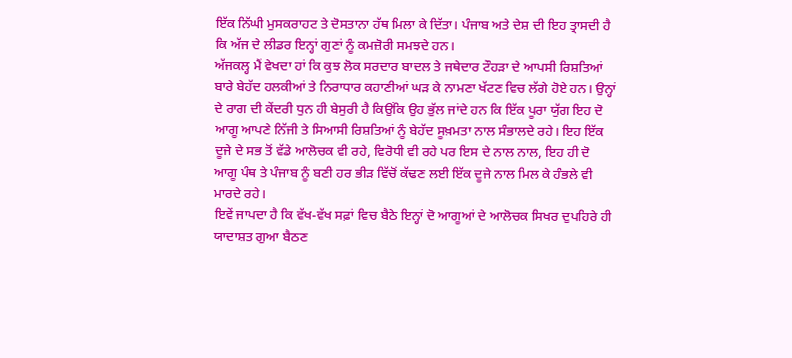ਇੱਕ ਨਿੱਘੀ ਮੁਸਕਰਾਹਟ ਤੇ ਦੋਸਤਾਨਾ ਹੱਥ ਮਿਲਾ ਕੇ ਦਿੱਤਾ। ਪੰਜਾਬ ਅਤੇ ਦੇਸ਼ ਦੀ ਇਹ ਤ੍ਰਾਸਦੀ ਹੈ ਕਿ ਅੱਜ ਦੇ ਲੀਡਰ ਇਨ੍ਹਾਂ ਗੁਣਾਂ ਨੂੰ ਕਮਜ਼ੋਰੀ ਸਮਝਦੇ ਹਨ।
ਅੱਜਕਲ੍ਹ ਮੈਂ ਵੇਖਦਾ ਹਾਂ ਕਿ ਕੁਝ ਲੋਕ ਸਰਦਾਰ ਬਾਦਲ ਤੇ ਜਥੇਦਾਰ ਟੌਹੜਾ ਦੇ ਆਪਸੀ ਰਿਸ਼ਤਿਆਂ ਬਾਰੇ ਬੇਹੱਦ ਹਲਕੀਆਂ ਤੇ ਨਿਰਾਧਾਰ ਕਹਾਣੀਆਂ ਘੜ ਕੇ ਨਾਮਣਾ ਖੱਟਣ ਵਿਚ ਲੱਗੇ ਹੋਏ ਹਨ। ਉਨ੍ਹਾਂ ਦੇ ਰਾਗ ਦੀ ਕੇਂਦਰੀ ਧੁਨ ਹੀ ਬੇਸੁਰੀ ਹੈ ਕਿਉਂਕਿ ਉਹ ਭੁੱਲ ਜਾਂਦੇ ਹਨ ਕਿ ਇੱਕ ਪੂਰਾ ਯੁੱਗ ਇਹ ਦੋ ਆਗੂ ਆਪਣੇ ਨਿੱਜੀ ਤੇ ਸਿਆਸੀ ਰਿਸ਼ਤਿਆਂ ਨੂੰ ਬੇਹੱਦ ਸੂਖ਼ਮਤਾ ਨਾਲ ਸੰਭਾਲਦੇ ਰਹੇ। ਇਹ ਇੱਕ ਦੂਜੇ ਦੇ ਸਭ ਤੋਂ ਵੱਡੇ ਆਲੋਚਕ ਵੀ ਰਹੇ, ਵਿਰੋਧੀ ਵੀ ਰਹੇ ਪਰ ਇਸ ਦੇ ਨਾਲ ਨਾਲ, ਇਹ ਹੀ ਦੋ ਆਗੂ ਪੰਥ ਤੇ ਪੰਜਾਬ ਨੂੰ ਬਣੀ ਹਰ ਭੀੜ ਵਿੱਚੋਂ ਕੱਢਣ ਲਈ ਇੱਕ ਦੂਜੇ ਨਾਲ ਮਿਲ ਕੇ ਹੰਭਲੇ ਵੀ ਮਾਰਦੇ ਰਹੇ।
ਇਵੇਂ ਜਾਪਦਾ ਹੈ ਕਿ ਵੱਖ-ਵੱਖ ਸਫ਼ਾਂ ਵਿਚ ਬੈਠੇ ਇਨ੍ਹਾਂ ਦੋ ਆਗੂਆਂ ਦੇ ਆਲੋਚਕ ਸਿਖਰ ਦੁਪਹਿਰੇ ਹੀ ਯਾਦਾਸ਼ਤ ਗੁਆ ਬੈਠਣ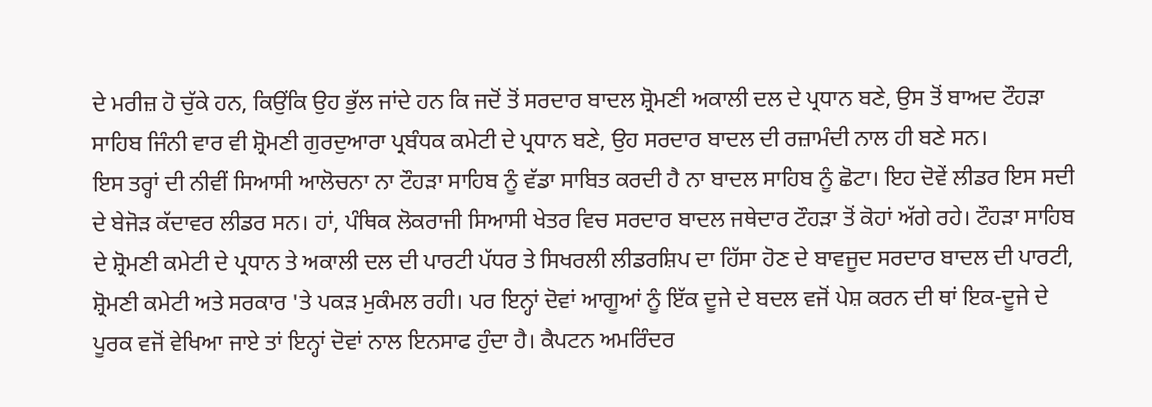ਦੇ ਮਰੀਜ਼ ਹੋ ਚੁੱਕੇ ਹਨ, ਕਿਉਂਕਿ ਉਹ ਭੁੱਲ ਜਾਂਦੇ ਹਨ ਕਿ ਜਦੋਂ ਤੋਂ ਸਰਦਾਰ ਬਾਦਲ ਸ਼੍ਰੋਮਣੀ ਅਕਾਲੀ ਦਲ ਦੇ ਪ੍ਰਧਾਨ ਬਣੇ, ਉਸ ਤੋਂ ਬਾਅਦ ਟੌਹੜਾ ਸਾਹਿਬ ਜਿੰਨੀ ਵਾਰ ਵੀ ਸ਼੍ਰੋਮਣੀ ਗੁਰਦੁਆਰਾ ਪ੍ਰਬੰਧਕ ਕਮੇਟੀ ਦੇ ਪ੍ਰਧਾਨ ਬਣੇ, ਉਹ ਸਰਦਾਰ ਬਾਦਲ ਦੀ ਰਜ਼ਾਮੰਦੀ ਨਾਲ ਹੀ ਬਣੇ ਸਨ।
ਇਸ ਤਰ੍ਹਾਂ ਦੀ ਨੀਵੀਂ ਸਿਆਸੀ ਆਲੋਚਨਾ ਨਾ ਟੌਹੜਾ ਸਾਹਿਬ ਨੂੰ ਵੱਡਾ ਸਾਬਿਤ ਕਰਦੀ ਹੈ ਨਾ ਬਾਦਲ ਸਾਹਿਬ ਨੂੰ ਛੋਟਾ। ਇਹ ਦੋਵੇਂ ਲੀਡਰ ਇਸ ਸਦੀ ਦੇ ਬੇਜੋੜ ਕੱਦਾਵਰ ਲੀਡਰ ਸਨ। ਹਾਂ, ਪੰਥਿਕ ਲੋਕਰਾਜੀ ਸਿਆਸੀ ਖੇਤਰ ਵਿਚ ਸਰਦਾਰ ਬਾਦਲ ਜਥੇਦਾਰ ਟੌਹੜਾ ਤੋਂ ਕੋਹਾਂ ਅੱਗੇ ਰਹੇ। ਟੌਹੜਾ ਸਾਹਿਬ ਦੇ ਸ਼੍ਰੋਮਣੀ ਕਮੇਟੀ ਦੇ ਪ੍ਰਧਾਨ ਤੇ ਅਕਾਲੀ ਦਲ ਦੀ ਪਾਰਟੀ ਪੱਧਰ ਤੇ ਸਿਖਰਲੀ ਲੀਡਰਸ਼ਿਪ ਦਾ ਹਿੱਸਾ ਹੋਣ ਦੇ ਬਾਵਜੂਦ ਸਰਦਾਰ ਬਾਦਲ ਦੀ ਪਾਰਟੀ, ਸ਼੍ਰੋਮਣੀ ਕਮੇਟੀ ਅਤੇ ਸਰਕਾਰ 'ਤੇ ਪਕੜ ਮੁਕੰਮਲ ਰਹੀ। ਪਰ ਇਨ੍ਹਾਂ ਦੋਵਾਂ ਆਗੂਆਂ ਨੂੰ ਇੱਕ ਦੂਜੇ ਦੇ ਬਦਲ ਵਜੋਂ ਪੇਸ਼ ਕਰਨ ਦੀ ਥਾਂ ਇਕ-ਦੂਜੇ ਦੇ ਪੂਰਕ ਵਜੋਂ ਵੇਖਿਆ ਜਾਏ ਤਾਂ ਇਨ੍ਹਾਂ ਦੋਵਾਂ ਨਾਲ ਇਨਸਾਫ ਹੁੰਦਾ ਹੈ। ਕੈਪਟਨ ਅਮਰਿੰਦਰ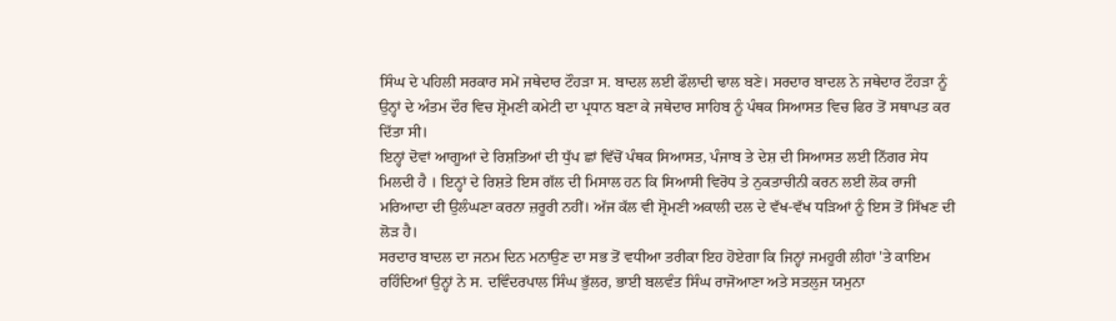ਸਿੰਘ ਦੇ ਪਹਿਲੀ ਸਰਕਾਰ ਸਮੇਂ ਜਥੇਦਾਰ ਟੌਹੜਾ ਸ. ਬਾਦਲ ਲਈ ਫੌਲਾਦੀ ਢਾਲ ਬਣੇ। ਸਰਦਾਰ ਬਾਦਲ ਨੇ ਜਥੇਦਾਰ ਟੌਹੜਾ ਨੂੰ ਉਨ੍ਹਾਂ ਦੇ ਅੰਤਮ ਦੌਰ ਵਿਚ ਸ਼੍ਰੋਮਣੀ ਕਮੇਟੀ ਦਾ ਪ੍ਰਧਾਨ ਬਣਾ ਕੇ ਜਥੇਦਾਰ ਸਾਹਿਬ ਨੂੰ ਪੰਥਕ ਸਿਆਸਤ ਵਿਚ ਫਿਰ ਤੋਂ ਸਥਾਪਤ ਕਰ ਦਿੱਤਾ ਸੀ।
ਇਨ੍ਹਾਂ ਦੋਵਾਂ ਆਗੂਆਂ ਦੇ ਰਿਸ਼ਤਿਆਂ ਦੀ ਧੁੱਪ ਛਾਂ ਵਿੱਚੋਂ ਪੰਥਕ ਸਿਆਸਤ, ਪੰਜਾਬ ਤੇ ਦੇਸ਼ ਦੀ ਸਿਆਸਤ ਲਈ ਨਿੱਗਰ ਸੇਧ ਮਿਲਦੀ ਹੈ । ਇਨ੍ਹਾਂ ਦੇ ਰਿਸ਼ਤੇ ਇਸ ਗੱਲ ਦੀ ਮਿਸਾਲ ਹਨ ਕਿ ਸਿਆਸੀ ਵਿਰੋਧ ਤੇ ਨੁਕਤਾਚੀਨੀ ਕਰਨ ਲਈ ਲੋਕ ਰਾਜੀ ਮਰਿਆਦਾ ਦੀ ਉਲੰਘਣਾ ਕਰਨਾ ਜ਼ਰੂਰੀ ਨਹੀਂ। ਅੱਜ ਕੱਲ ਵੀ ਸ਼੍ਰੋਮਣੀ ਅਕਾਲੀ ਦਲ ਦੇ ਵੱਖ-ਵੱਖ ਧੜਿਆਂ ਨੂੰ ਇਸ ਤੋਂ ਸਿੱਖਣ ਦੀ ਲੋੜ ਹੈ।
ਸਰਦਾਰ ਬਾਦਲ ਦਾ ਜਨਮ ਦਿਨ ਮਨਾਉਣ ਦਾ ਸਭ ਤੋਂ ਵਧੀਆ ਤਰੀਕਾ ਇਹ ਹੋਏਗਾ ਕਿ ਜਿਨ੍ਹਾਂ ਜਮਹੂਰੀ ਲੀਹਾਂ 'ਤੇ ਕਾਇਮ ਰਹਿੰਦਿਆਂ ਉਨ੍ਹਾਂ ਨੇ ਸ. ਦਵਿੰਦਰਪਾਲ ਸਿੰਘ ਭੁੱਲਰ, ਭਾਈ ਬਲਵੰਤ ਸਿੰਘ ਰਾਜੋਆਣਾ ਅਤੇ ਸਤਲੁਜ ਯਮੁਨਾ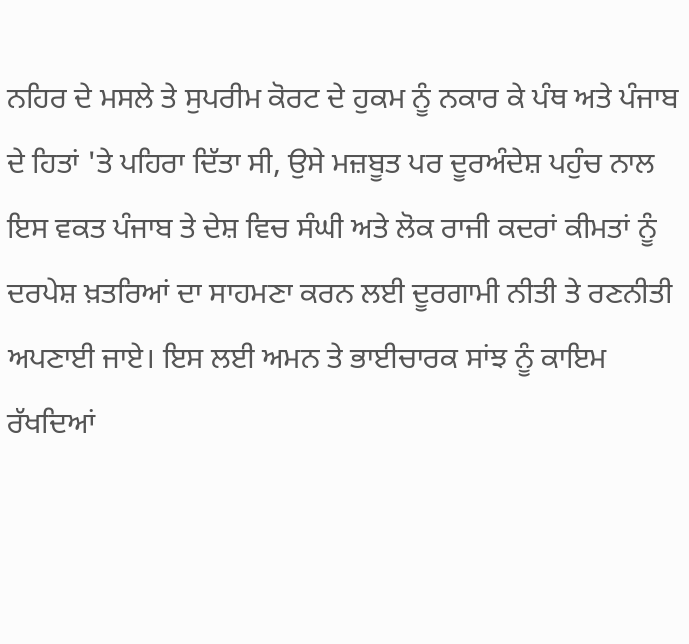ਨਹਿਰ ਦੇ ਮਸਲੇ ਤੇ ਸੁਪਰੀਮ ਕੋਰਟ ਦੇ ਹੁਕਮ ਨੂੰ ਨਕਾਰ ਕੇ ਪੰਥ ਅਤੇ ਪੰਜਾਬ ਦੇ ਹਿਤਾਂ 'ਤੇ ਪਹਿਰਾ ਦਿੱਤਾ ਸੀ, ਉਸੇ ਮਜ਼ਬੂਤ ਪਰ ਦੂਰਅੰਦੇਸ਼ ਪਹੁੰਚ ਨਾਲ ਇਸ ਵਕਤ ਪੰਜਾਬ ਤੇ ਦੇਸ਼ ਵਿਚ ਸੰਘੀ ਅਤੇ ਲੋਕ ਰਾਜੀ ਕਦਰਾਂ ਕੀਮਤਾਂ ਨੂੰ ਦਰਪੇਸ਼ ਖ਼ਤਰਿਆਂ ਦਾ ਸਾਹਮਣਾ ਕਰਨ ਲਈ ਦੂਰਗਾਮੀ ਨੀਤੀ ਤੇ ਰਣਨੀਤੀ ਅਪਣਾਈ ਜਾਏ। ਇਸ ਲਈ ਅਮਨ ਤੇ ਭਾਈਚਾਰਕ ਸਾਂਝ ਨੂੰ ਕਾਇਮ ਰੱਖਦਿਆਂ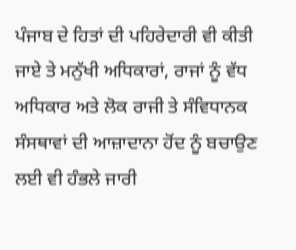ਪੰਜਾਬ ਦੇ ਹਿਤਾਂ ਦੀ ਪਹਿਰੇਦਾਰੀ ਵੀ ਕੀਤੀ ਜਾਏ ਤੇ ਮਨੁੱਖੀ ਅਧਿਕਾਰਾਂ, ਰਾਜਾਂ ਨੂੰ ਵੱਧ ਅਧਿਕਾਰ ਅਤੇ ਲੋਕ ਰਾਜੀ ਤੇ ਸੰਵਿਧਾਨਕ ਸੰਸਥਾਵਾਂ ਦੀ ਆਜ਼ਾਦਾਨਾ ਹੋਂਦ ਨੂੰ ਬਚਾਉਣ ਲਈ ਵੀ ਹੰਭਲੇ ਜਾਰੀ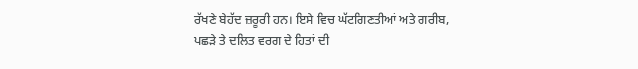ਰੱਖਣੇ ਬੇਹੱਦ ਜ਼ਰੂਰੀ ਹਨ। ਇਸੇ ਵਿਚ ਘੱਟਗਿਣਤੀਆਂ ਅਤੇ ਗਰੀਬ, ਪਛੜੇ ਤੇ ਦਲਿਤ ਵਰਗ ਦੇ ਹਿਤਾਂ ਦੀ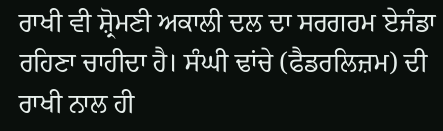ਰਾਖੀ ਵੀ ਸ਼੍ਰੋਮਣੀ ਅਕਾਲੀ ਦਲ ਦਾ ਸਰਗਰਮ ਏਜੰਡਾ ਰਹਿਣਾ ਚਾਹੀਦਾ ਹੈ। ਸੰਘੀ ਢਾਂਚੇ (ਫੈਡਰਲਿਜ਼ਮ) ਦੀ ਰਾਖੀ ਨਾਲ ਹੀ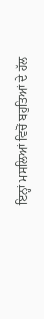ਇਨ੍ਹਾਂ ਮਸਲਿਆਂ ਵਿਚੋਂ ਬਹੁਤਿਆਂ ਦੇ ਹੱਲ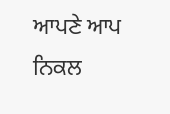ਆਪਣੇ ਆਪ ਨਿਕਲ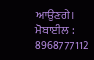ਆਉਣਗੇ।
ਮੋਬਾਈਲ : 8968777112